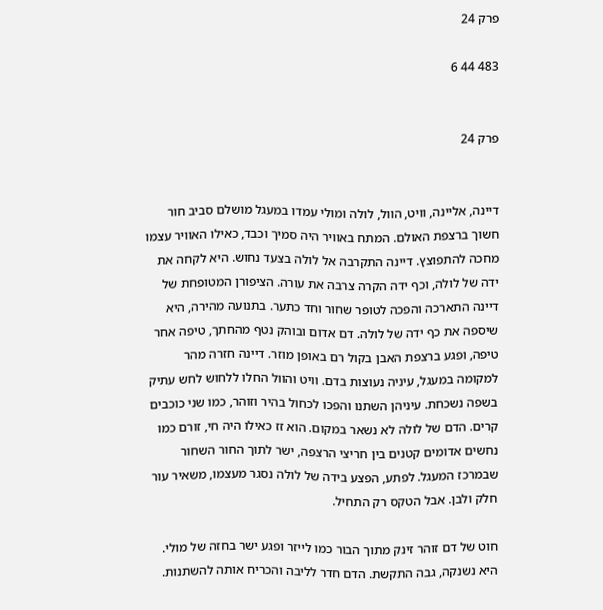פרק 24

483 44 6


פרק 24


דיינה, אליינה, וויט, הוול, לולה ומולי עמדו במעגל מושלם סביב חור חשוך ברצפת האולם. המתח באוויר היה סמיך וכבד, כאילו האוויר עצמו מחכה להתפוצץ. דיינה התקרבה אל לולה בצעד נחוש. היא לקחה את ידה של לולה, וכף ידה הקרה צרבה את עורה. הציפורן המטופחת של דיינה התארכה והפכה לטופר שחור וחד כתער. בתנועה מהירה, היא שיספה את כף ידה של לולה. דם אדום ובוהק נטף מהחתך, טיפה אחר טיפה, ופגע ברצפת האבן בקול רם באופן מוזר. דיינה חזרה מהר למקומה במעגל, עיניה נעוצות בדם. וויט והוול החלו ללחוש לחש עתיק בשפה נשכחת. עיניהן השתנו והפכו לכחול בהיר וזוהר, כמו שני כוכבים קרים. הדם של לולה לא נשאר במקום. הוא זז כאילו היה חי, זורם כמו נחשים אדומים קטנים בין חריצי הרצפה, ישר לתוך החור השחור שבמרכז המעגל. לפתע, הפצע בידה של לולה נסגר מעצמו, משאיר עור חלק ולבן. אבל הטקס רק התחיל.

חוט של דם זוהר זינק מתוך הבור כמו לייזר ופגע ישר בחזה של מולי. היא נשנקה, גבה התקשת. הדם חדר לליבה והכריח אותה להשתנות.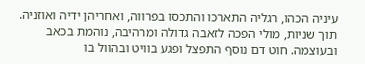עיניה הכהו, רגליה התארכו והתכסו בפרווה, ואחריהן ידיה ואוזניה. תוך שניות, מולי הפכה לזאבה גדולה ומרהיבה, נוהמת בכאב ובעוצמה. חוט דם נוסף התפצל ופגע בוויט ובהוול בו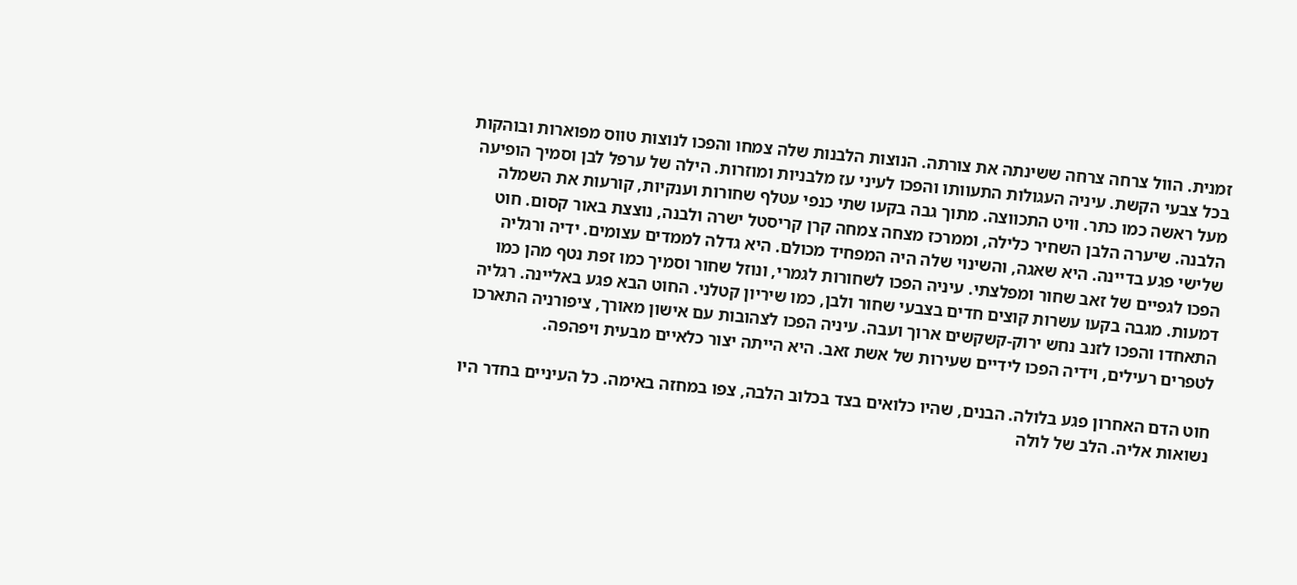זמנית. הוול צרחה צרחה ששינתה את צורתה. הנוצות הלבנות שלה צמחו והפכו לנוצות טווס מפוארות ובוהקות בכל צבעי הקשת. עיניה העגולות התעוותו והפכו לעיני עז מלבניות ומוזרות. הילה של ערפל לבן וסמיך הופיעה מעל ראשה כמו כתר. וויט התכווצה. מתוך גבה בקעו שתי כנפי עטלף שחורות וענקיות, קורעות את השמלה הלבנה. שיערה הלבן השחיר כלילה, וממרכז מצחה צמחה קרן קריסטל ישרה ולבנה, נוצצת באור קסום. חוט שלישי פגע בדיינה. היא שאגה, והשינוי שלה היה המפחיד מכולם. היא גדלה לממדים עצומים. ידיה ורגליה הפכו לגפיים של זאב שחור ומפלצתי. עיניה הפכו לשחורות לגמרי, ונוזל שחור וסמיך כמו זפת נטף מהן כמו דמעות. מגבה בקעו עשרות קוצים חדים בצבעי שחור ולבן, כמו שיריון קטלני. החוט הבא פגע באליינה. רגליה התאחדו והפכו לזנב נחש ירוק-קשקשים ארוך ועבה. עיניה הפכו לצהובות עם אישון מאורך, ציפורניה התארכו לטפרים רעילים, וידיה הפכו לידיים שעירות של אשת זאב. היא הייתה יצור כלאיים מבעית ויפהפה.

חוט הדם האחרון פגע בלולה. הבנים, שהיו כלואים בצד בכלוב הלבה, צפו במחזה באימה. כל העיניים בחדר היו נשואות אליה. הלב של לולה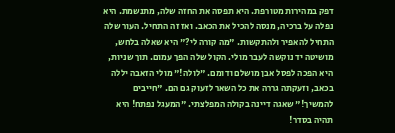דפק במהירות מטורפת. היא תפסה את החזה שלה, מתנשמת. היא נפלה על ברכיה, מנסה להכיל את הכאב. ואז זה התחיל. העור שלה התחיל להאפיר ולהתקשות. "מה קורה לי?" היא שאלה בלחש, מושיטה יד נוקשה לעבר מולי. הקול שלה הפך עמום. תוך שניות, היא הפכה לפסל אבן מושלם ודומם. "לולה!" מולי הזאבה יללה בכאב, וזעקתה גררה את כל השאר לזעוק גם הם. "חייבים להמשיך!" שאגה דיינה בקולה המפלצתי. "המעגל נפתח! היא תהיה בסדר!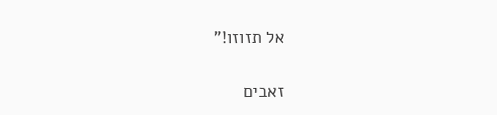אל תזוזו!"

זאבים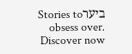ביערStories to obsess over. Discover now